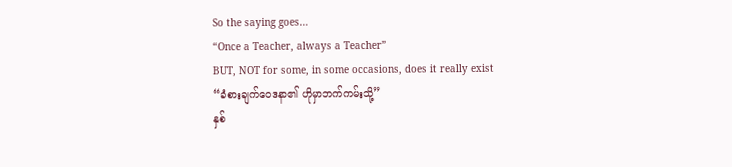So the saying goes…
“Once a Teacher, always a Teacher”
BUT, NOT for some, in some occasions, does it really exist
“ခံစားချက်ဝေဒနာ၏ ဟိုမှာဘက်ကမ်းသို့”
နှစ်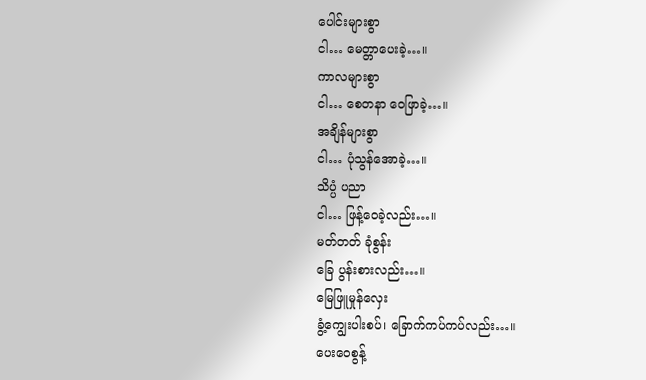ပေါင်းများစွာ
ငါ… မေတ္တာပေးခဲ့…။
ကာလများစွာ
ငါ… စေတနာ ဝေဖြာခဲ့…။
အချိန်များစွာ
ငါ… ပုံသွန်အောခဲ့…။
သိပ္ပံ ပညာ
ငါ… ဖြန့်ဝေခဲ့လည်း…။
မတ်တတ် ခုံစွန်း
ခြေ ပွန်းစားလည်း…။
မြေဖြူမှုန်လှေး
ခွံ့ကျွေးပါးစပ်၊ ခြောက်ကပ်ကပ်လည်း…။
ပေးဝေစွန့်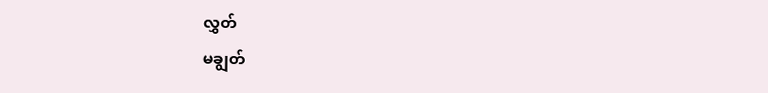လွှတ်
မချွတ်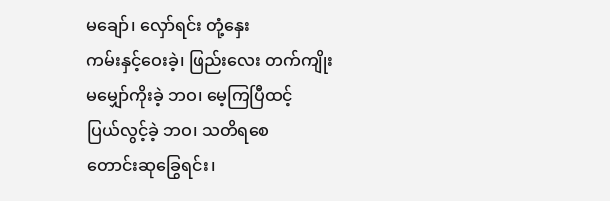မချော်၊ လှော်ရင်း တုံ့နှေး
ကမ်းနှင့်ဝေးခဲ့၊ ဖြည်းလေး တက်ကျိုး
မမျှော်ကိုးခဲ့ ဘဝ၊ မေ့ကြပြီထင့်
ပြယ်လွင့်ခဲ့ ဘဝ၊ သတိရစေ
တောင်းဆုခြွေရင်း၊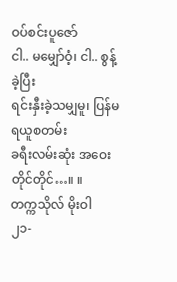ဝပ်စင်းပူဇော်
ငါ.. မမျှော်ဝံ့၊ ငါ.. စွန့်ခဲ့ပြီး
ရင်းနှီးခဲ့သမျှမူ၊ ပြန်မရယူစတမ်း
ခရီးလမ်းဆုံး အဝေးတိုင်တိုင်…။ ။
တက္ကသိုလ် မိုးဝါ
၂၁-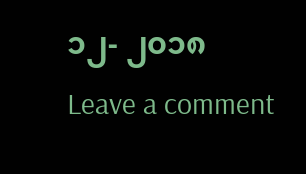၁၂- ၂၀၁၈
Leave a comment